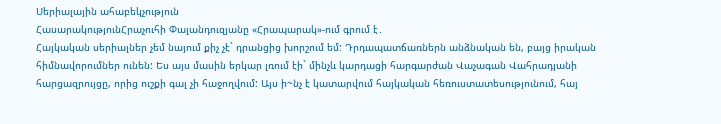Սերիալային ահաբեկչություն
ՀասարակությունՀրաչուհի Փալանդուզյանը «Հրապարակ»-ում գրում է․
Հայկական սերիալներ չեմ նայում քիչ չէ` դրանցից խորշում եմ: Դրդապատճառներն անձնական են, բայց իրական հիմնավորումներ ունեն: Ես այս մասին երկար լռում էի` մինչև կարդացի հարգարժան Վաչագան Վահրադյանի հարցազրույցը, որից ուշքի գալ չի հաջողվում: Այս ի~նչ է կատարվում հայկական հեռուստատեսությունում, հայ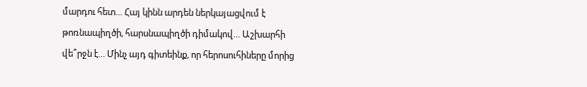մարդու հետ… Հայ կինն արդեն ներկայացվում է թոռնապիղծի, հարսնապիղծի դիմակով… Աշխարհի վե՞րջն է… Մինչ այդ գիտեինք, որ հերոսուհիները մորից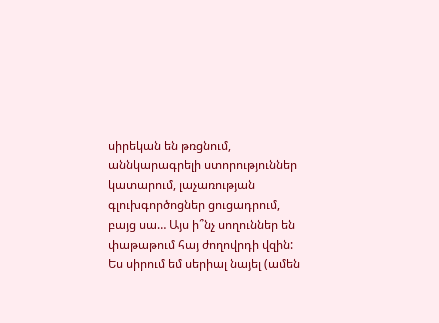սիրեկան են թռցնում, աննկարագրելի ստորություններ կատարում, լաչառության գլուխգործոցներ ցուցադրում, բայց սա… Այս ի՞նչ սողուններ են փաթաթում հայ ժողովրդի վզին:
Ես սիրում եմ սերիալ նայել (ամեն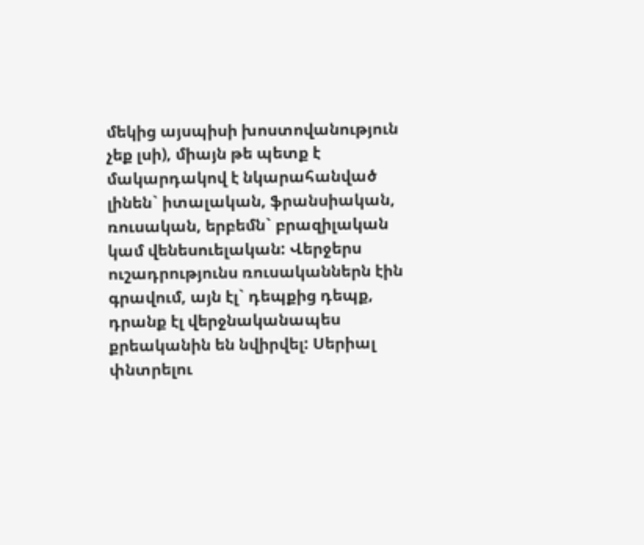մեկից այսպիսի խոստովանություն չեք լսի), միայն թե պետք է մակարդակով է նկարահանված լինեն` իտալական, ֆրանսիական, ռուսական, երբեմն` բրազիլական կամ վենեսուելական: Վերջերս ուշադրությունս ռուսականներն էին գրավում, այն էլ` դեպքից դեպք, դրանք էլ վերջնականապես քրեականին են նվիրվել: Սերիալ փնտրելու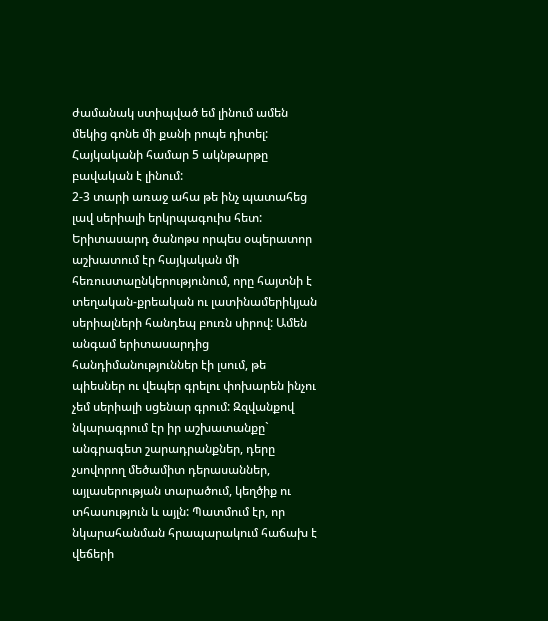ժամանակ ստիպված եմ լինում ամեն մեկից գոնե մի քանի րոպե դիտել: Հայկականի համար 5 ակնթարթը բավական է լինում:
2-3 տարի առաջ ահա թե ինչ պատահեց լավ սերիալի երկրպագուիս հետ: Երիտասարդ ծանոթս որպես օպերատոր աշխատում էր հայկական մի հեռուստաընկերությունում, որը հայտնի է տեղական-քրեական ու լատինամերիկյան սերիալների հանդեպ բուռն սիրով: Ամեն անգամ երիտասարդից հանդիմանություններ էի լսում, թե պիեսներ ու վեպեր գրելու փոխարեն ինչու չեմ սերիալի սցենար գրում: Զզվանքով նկարագրում էր իր աշխատանքը` անգրագետ շարադրանքներ, դերը չսովորող մեծամիտ դերասաններ, այլասերության տարածում, կեղծիք ու տհասություն և այլն: Պատմում էր, որ նկարահանման հրապարակում հաճախ է վեճերի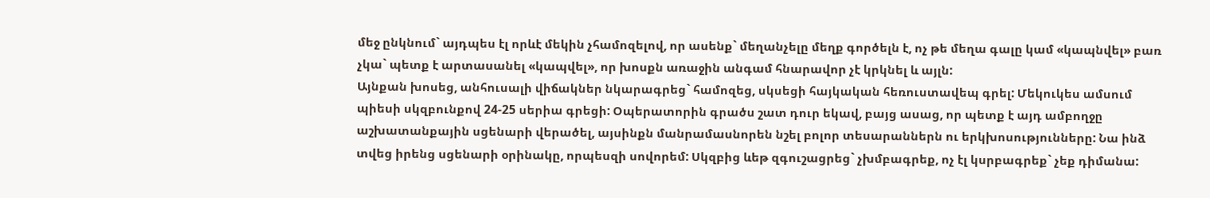մեջ ընկնում` այդպես էլ որևէ մեկին չհամոզելով, որ ասենք` մեղանչելը մեղք գործելն է, ոչ թե մեղա գալը կամ «կապնվել» բառ չկա` պետք է արտասանել «կապվել», որ խոսքն առաջին անգամ հնարավոր չէ կրկնել և այլն:
Այնքան խոսեց, անհուսալի վիճակներ նկարագրեց` համոզեց, սկսեցի հայկական հեռուստավեպ գրել: Մեկուկես ամսում պիեսի սկզբունքով 24-25 սերիա գրեցի: Օպերատորին գրածս շատ դուր եկավ, բայց ասաց, որ պետք է այդ ամբողջը աշխատանքային սցենարի վերածել, այսինքն մանրամասնորեն նշել բոլոր տեսարաններն ու երկխոսությունները: Նա ինձ տվեց իրենց սցենարի օրինակը, որպեսզի սովորեմ: Սկզբից ևեթ զգուշացրեց` չխմբագրեք, ոչ էլ կսրբագրեք` չեք դիմանա: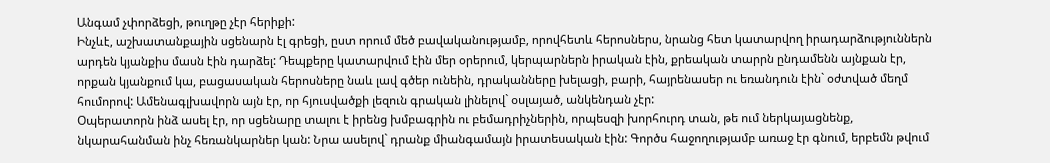Անգամ չփորձեցի, թուղթը չէր հերիքի:
Ինչևէ, աշխատանքային սցենարն էլ գրեցի, ըստ որում մեծ բավականությամբ, որովհետև հերոսներս, նրանց հետ կատարվող իրադարձություններն արդեն կյանքիս մասն էին դարձել: Դեպքերը կատարվում էին մեր օրերում, կերպարներն իրական էին, քրեական տարրն ընդամենն այնքան էր, որքան կյանքում կա, բացասական հերոսները նաև լավ գծեր ունեին, դրականները խելացի, բարի, հայրենասեր ու եռանդուն էին` օժտված մեղմ հումորով: Ամենագլխավորն այն էր, որ հյուսվածքի լեզուն գրական լինելով` օսլայած, անկենդան չէր:
Օպերատորն ինձ ասել էր, որ սցենարը տալու է իրենց խմբագրին ու բեմադրիչներին, որպեսզի խորհուրդ տան, թե ում ներկայացնենք, նկարահանման ինչ հեռանկարներ կան: Նրա ասելով` դրանք միանգամայն իրատեսական էին: Գործս հաջողությամբ առաջ էր գնում, երբեմն թվում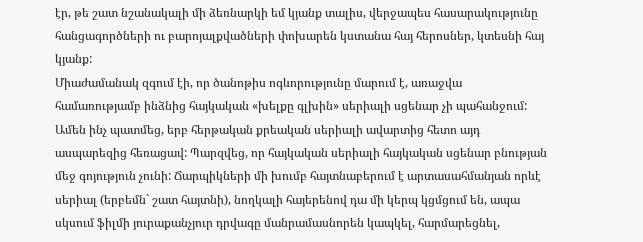էր, թե շատ նշանակալի մի ձեռնարկի եմ կյանք տալիս, վերջապես հասարակությունը հանցագործների ու բարոյալքվածների փոխարեն կստանա հայ հերոսներ, կտեսնի հայ կյանք:
Միաժամանակ զգում էի, որ ծանոթիս ոգևորությունը մարում է, առաջվա համառությամբ ինձնից հայկական «խելքը գլխին» սերիալի սցենար չի պահանջում: Ամեն ինչ պատմեց, երբ հերթական քրեական սերիալի ավարտից հետո այդ ասպարեզից հեռացավ: Պարզվեց, որ հայկական սերիալի հայկական սցենար բնության մեջ գոյություն չունի: Ճարպիկների մի խումբ հայտնաբերում է արտասահմանյան որևէ սերիալ (երբեմն` շատ հայտնի), նողկալի հայերենով դա մի կերպ կցմցում են, ապա սկսում ֆիլմի յուրաքանչյուր դրվագը մանրամասնորեն կապկել, հարմարեցնել,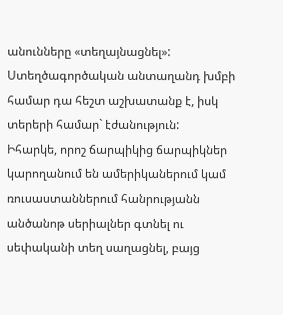անունները «տեղայնացնել»: Ստեղծագործական անտաղանդ խմբի համար դա հեշտ աշխատանք է, իսկ տերերի համար` էժանություն:
Իհարկե, որոշ ճարպիկից ճարպիկներ կարողանում են ամերիկաներում կամ ռուսաստաններում հանրությանն անծանոթ սերիալներ գտնել ու սեփականի տեղ սաղացնել, բայց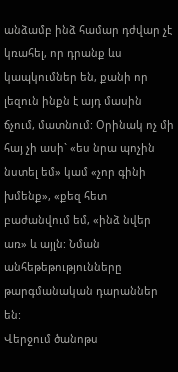անձամբ ինձ համար դժվար չէ կռահել, որ դրանք ևս կապկումներ են, քանի որ լեզուն ինքն է այդ մասին ճչում, մատնում: Օրինակ ոչ մի հայ չի ասի` «ես նրա պոչին նստել եմ» կամ «չոր գինի խմենք», «քեզ հետ բաժանվում եմ, «ինձ նվեր առ» և այլն: Նման անհեթեթությունները թարգմանական դարաններ են:
Վերջում ծանոթս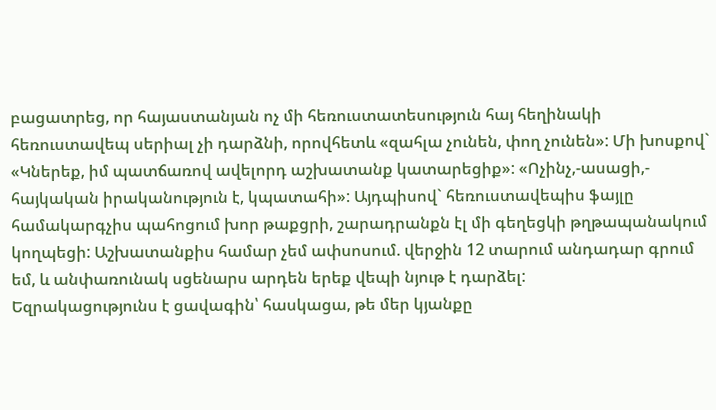բացատրեց, որ հայաստանյան ոչ մի հեռուստատեսություն հայ հեղինակի հեռուստավեպ սերիալ չի դարձնի, որովհետև «զահլա չունեն, փող չունեն»: Մի խոսքով` «Կներեք, իմ պատճառով ավելորդ աշխատանք կատարեցիք»: «Ոչինչ,-ասացի,- հայկական իրականություն է, կպատահի»: Այդպիսով` հեռուստավեպիս ֆայլը համակարգչիս պահոցում խոր թաքցրի, շարադրանքն էլ մի գեղեցկի թղթապանակում կողպեցի: Աշխատանքիս համար չեմ ափսոսում. վերջին 12 տարում անդադար գրում եմ, և անփառունակ սցենարս արդեն երեք վեպի նյութ է դարձել:
Եզրակացությունս է ցավագին՝ հասկացա, թե մեր կյանքը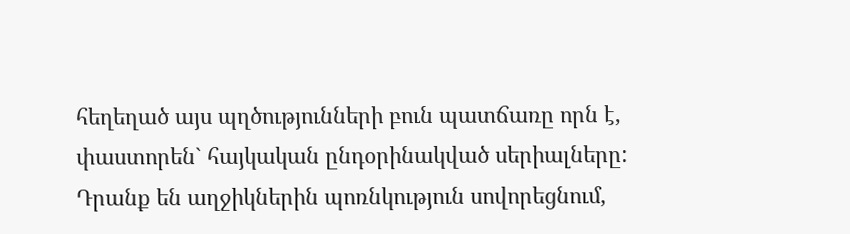հեղեղած այս պղծությունների բուն պատճառը որն է, փաստորեն` հայկական ընդօրինակված սերիալները: Դրանք են աղջիկներին պոռնկություն սովորեցնում,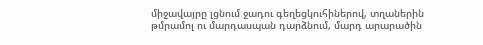միջավայրը լցնում ջադու գեղեցկուհիներով, տղաներին թմրամոլ ու մարդասպան դարձնում, մարդ արարածին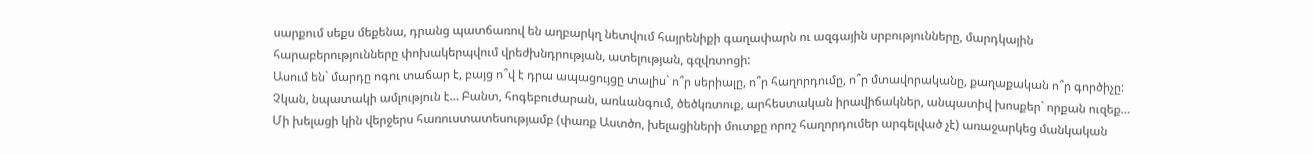սարքում սեքս մեքենա, դրանց պատճառով են աղբարկղ նետվում հայրենիքի գաղափարն ու ազգային սրբությունները, մարդկային հարաբերությունները փոխակերպվում վրեժխնդրության, ատելության, գզվռտոցի:
Ասում են` մարդը ոգու տաճար է, բայց ո՞վ է դրա ապացույցը տալիս` ո՞ր սերիալը, ո՞ր հաղորդումը, ո՞ր մտավորականը, քաղաքական ո՞ր գործիչը: Չկան, նպատակի ամլություն է… Բանտ, հոգեբուժարան, առևանգում, ծեծկռտուք, արհեստական իրավիճակներ, անպատիվ խոսքեր` որքան ուզեք…
Մի խելացի կին վերջերս հառուստատեսությամբ (փառք Աստծո, խելացիների մուտքը որոշ հաղորդումեր արգելված չէ) առաջարկեց մանկական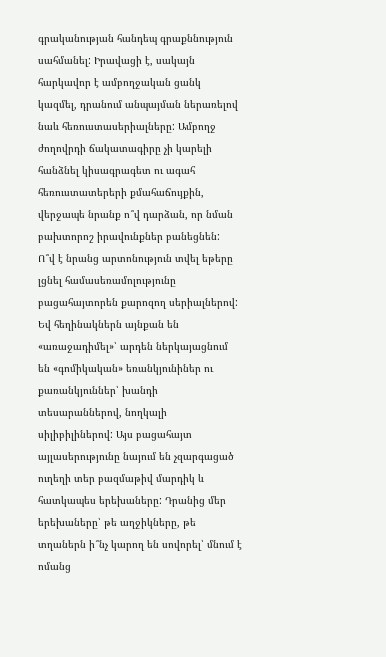գրականության հանդեպ գրաքննություն սահմանել: Իրավացի է, սակայն հարկավոր է ամբողջական ցանկ կազմել, դրանում անպայման ներառելով նաև հեռուստասերիալները: Ամբողջ ժողովրդի ճակատագիրը չի կարելի հանձնել կիսագրագետ ու ագահ հեռուստատերերի քմահաճույքին, վերջապե նրանք ո՞վ դարձան, որ նման բախտորոշ իրավունքներ բանեցնեն:
Ո՞վ է նրանց արտոնություն տվել եթերը լցնել համասեռամոլությունը բացահայտորեն քարոզող սերիալներով: Եվ հեղինակներն այնքան են «առաջադիմել»՝ արդեն ներկայացնում են «գոմիկական» եռանկյունիներ ու քառանկյուններ՝ խանդի տեսարաններով, նողկալի սիլիբիլիներով: Այս բացահայտ այլասերությունը նայում են չզարգացած ուղեղի տեր բազմաթիվ մարդիկ և հատկապես երեխաները: Դրանից մեր երեխաները՝ թե աղջիկները, թե տղաներն ի՞նչ կարող են սովորել՝ մնում է ոմանց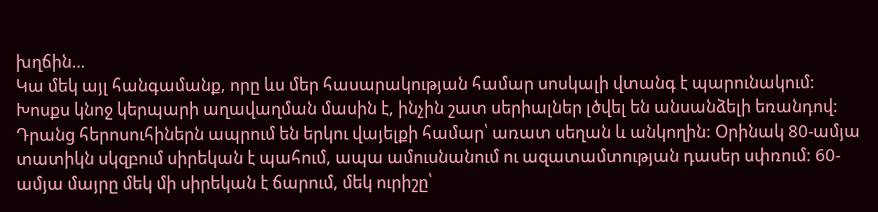խղճին…
Կա մեկ այլ հանգամանք, որը ևս մեր հասարակության համար սոսկալի վտանգ է պարունակում: Խոսքս կնոջ կերպարի աղավաղման մասին է, ինչին շատ սերիալներ լծվել են անսանձելի եռանդով: Դրանց հերոսուհիներն ապրում են երկու վայելքի համար՝ առատ սեղան և անկողին: Օրինակ 80-ամյա տատիկն սկզբում սիրեկան է պահում, ապա ամուսնանում ու ազատամտության դասեր սփռում: 60-ամյա մայրը մեկ մի սիրեկան է ճարում, մեկ ուրիշը՝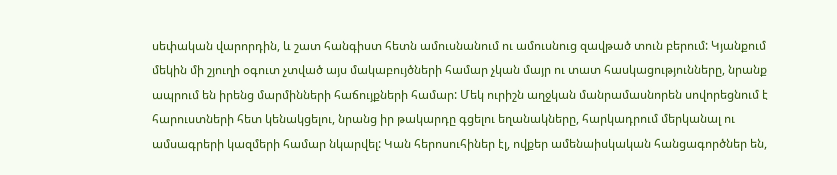սեփական վարորդին, և շատ հանգիստ հետն ամուսնանում ու ամուսնուց զավթած տուն բերում: Կյանքում մեկին մի շյուղի օգուտ չտված այս մակաբույծների համար չկան մայր ու տատ հասկացությունները, նրանք ապրում են իրենց մարմինների հաճույքների համար: Մեկ ուրիշն աղջկան մանրամասնորեն սովորեցնում է հարուստների հետ կենակցելու, նրանց իր թակարդը գցելու եղանակները, հարկադրում մերկանալ ու ամսագրերի կազմերի համար նկարվել: Կան հերոսուհիներ էլ, ովքեր ամենաիսկական հանցագործներ են,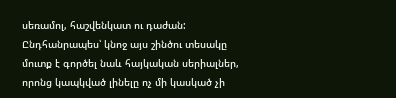սեռամոլ, հաշվենկատ ու դաժան: Ընդհանրապես՝ կնոջ այս շինծու տեսակը մուտք է գործել նաև հայկական սերիալներ, որոնց կապկված լինելը ոչ մի կասկած չի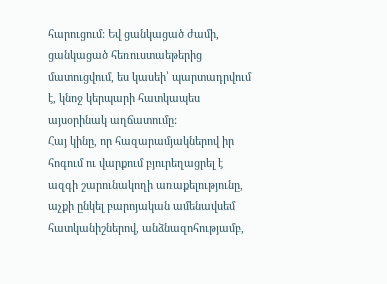հարուցում: Եվ ցանկացած ժամի, ցանկացած հեռուստաեթերից մատուցվում, ես կասեի՝ պարտադրվում է, կնոջ կերպարի հատկապես այսօրինակ աղճատումը:
Հայ կինը, որ հազարամյակներով իր հոգում ու վարքում բյուրեղացրել է ազգի շարունակողի առաքելությունը, աչքի ընկել բարոյական ամենավսեմ հատկանիշներով, անձնազոհությամբ,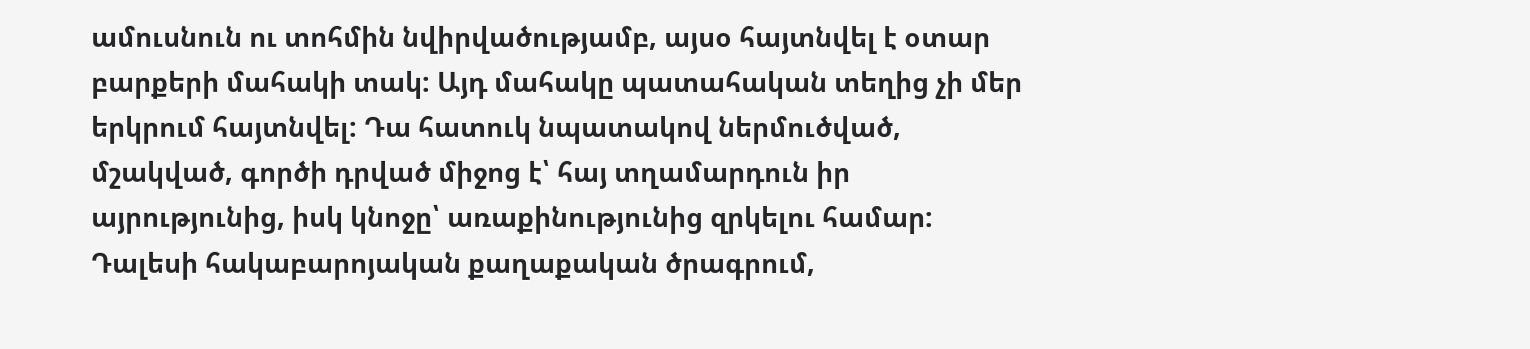ամուսնուն ու տոհմին նվիրվածությամբ, այսօ հայտնվել է օտար բարքերի մահակի տակ: Այդ մահակը պատահական տեղից չի մեր երկրում հայտնվել: Դա հատուկ նպատակով ներմուծված, մշակված, գործի դրված միջոց է՝ հայ տղամարդուն իր այրությունից, իսկ կնոջը՝ առաքինությունից զրկելու համար: Դալեսի հակաբարոյական քաղաքական ծրագրում,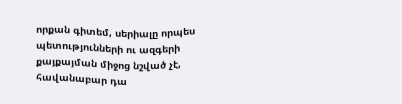որքան գիտեմ, սերիալը որպես պետությունների ու ազգերի քայքայման միջոց նշված չէ, հավանաբար դա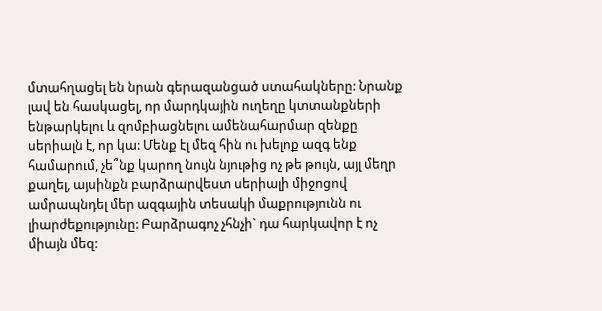մտահղացել են նրան գերազանցած ստահակները: Նրանք լավ են հասկացել, որ մարդկային ուղեղը կտտանքների ենթարկելու և զոմբիացնելու ամենահարմար զենքը սերիալն է, որ կա: Մենք էլ մեզ հին ու խելոք ազգ ենք համարում, չե՞նք կարող նույն նյութից ոչ թե թույն, այլ մեղր քաղել, այսինքն բարձրարվեստ սերիալի միջոցով ամրապնդել մեր ազգային տեսակի մաքրությունն ու լիարժեքությունը: Բարձրագոչ չհնչի` դա հարկավոր է ոչ միայն մեզ: